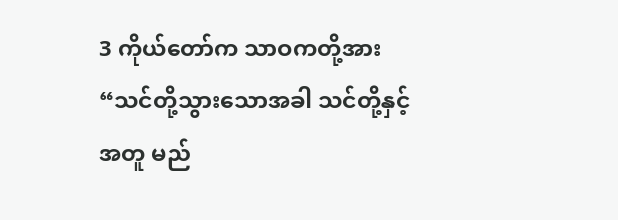3 ကိုယ်တော်က သာဝကတို့အား “သင်တို့သွားသောအခါ သင်တို့နှင့်အတူ မည်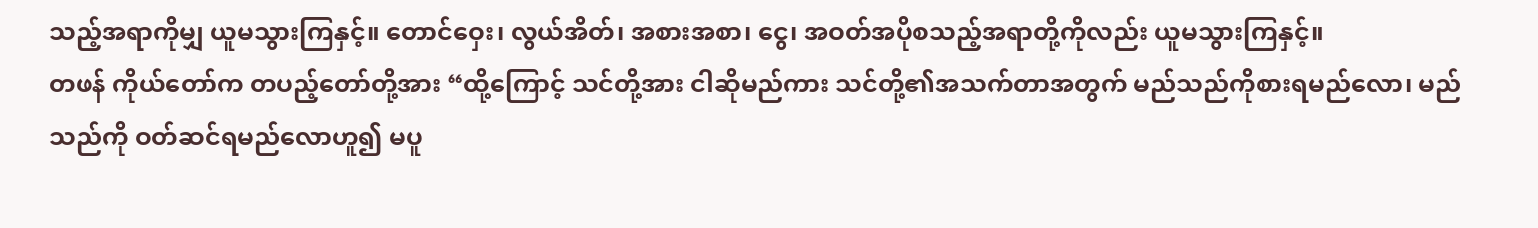သည့်အရာကိုမျှ ယူမသွားကြနှင့်။ တောင်ဝှေး၊ လွယ်အိတ်၊ အစားအစာ၊ ငွေ၊ အဝတ်အပိုစသည့်အရာတို့ကိုလည်း ယူမသွားကြနှင့်။
တဖန် ကိုယ်တော်က တပည့်တော်တို့အား “ထို့ကြောင့် သင်တို့အား ငါဆိုမည်ကား သင်တို့၏အသက်တာအတွက် မည်သည်ကိုစားရမည်လော၊ မည်သည်ကို ဝတ်ဆင်ရမည်လောဟူ၍ မပူ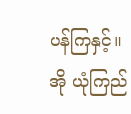ပန်ကြနှင့်။
အို ယုံကြည်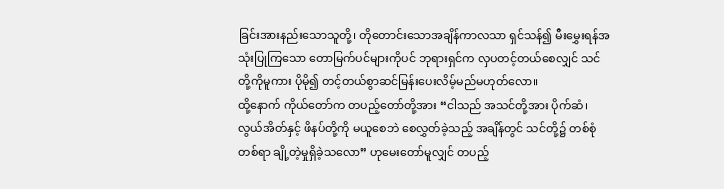ခြင်းအားနည်းသောသူတို့၊ တိုတောင်းသောအချိန်ကာလသာ ရှင်သန်၍ မီးမွှေးရန်အသုံးပြုကြသော တောမြက်ပင်များကိုပင် ဘုရားရှင်က လှပတင့်တယ်စေလျှင် သင်တို့ကိုမူကား ပိုမို၍ တင့်တယ်စွာဆင်မြန်းပေးလိမ့်မည်မဟုတ်လော။
ထို့နောက် ကိုယ်တော်က တပည့်တော်တို့အား “ငါသည် အသင်တို့အား ပိုက်ဆံ၊ လွယ်အိတ်နှင့် ဖိနပ်တို့ကို မယူစေဘဲ စေလွှတ်ခဲ့သည့် အချိန်တွင် သင်တို့၌ တစ်စုံတစ်ရာ ချို့တဲ့မှုရှိခဲ့သလော” ဟုမေးတော်မူလျှင် တပည့်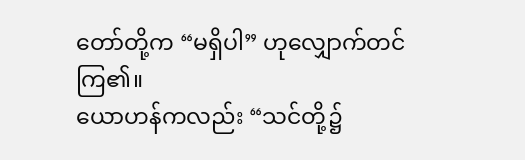တော်တို့က “မရှိပါ” ဟုလျှောက်တင်ကြ၏။
ယောဟန်ကလည်း “သင်တို့၌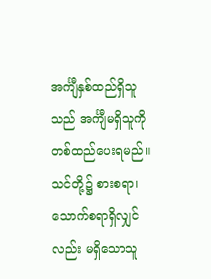အင်္ကျီနှစ်ထည်ရှိသူသည် အင်္ကျီမရှိသူကို တစ်ထည်ပေးရမည်။ သင်တို့၌ စားစရာ၊ သောက်စရာရှိလျှင်လည်း မရှိသောသူ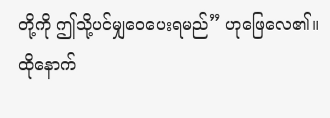တို့ကို ဤသို့ပင်မျှဝေပေးရမည်” ဟုဖြေလေ၏။
ထိုနောက်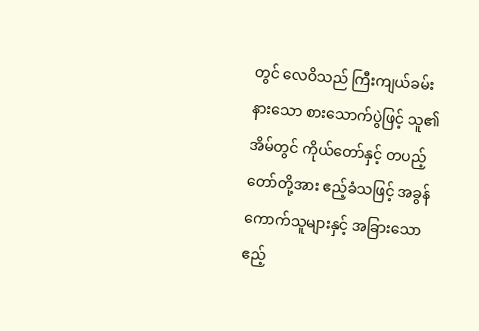တွင် လေဝိသည် ကြီးကျယ်ခမ်းနားသော စားသောက်ပွဲဖြင့် သူ၏အိမ်တွင် ကိုယ်တော်နှင့် တပည့်တော်တို့အား ဧည့်ခံသဖြင့် အခွန်ကောက်သူများနှင့် အခြားသောဧည့်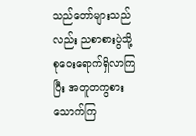သည်တော်များသည်လည်း ညစာစားပွဲသို့ စုဝေးရောက်ရှိလာကြပြီး အတူတကွစားသောက်ကြ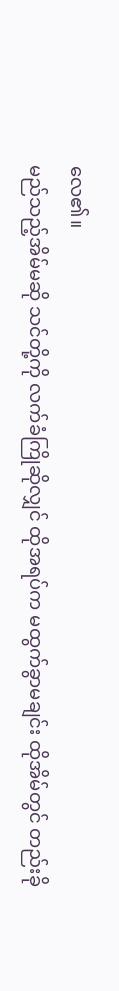လေ၏။
မည်သည့်အိမ်မဆို သင်တို့ကို လက်ခံကြိုဆိုလျှင် ထိုအရပ်က မထွက်ခွာမချင်း ထိုအိမ်တွင် တည်းခို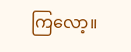ကြလော့။